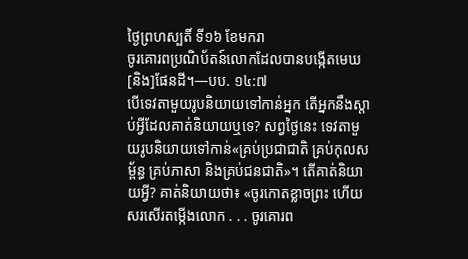ថ្ងៃព្រហស្បតិ៍ ទី១៦ ខែមករា
ចូរគោរពប្រណិប័តន៍លោកដែលបានបង្កើតមេឃ [និង]ផែនដី។—បប. ១៤:៧
បើទេវតាមួយរូបនិយាយទៅកាន់អ្នក តើអ្នកនឹងស្ដាប់អ្វីដែលគាត់និយាយឬទេ? សព្វថ្ងៃនេះ ទេវតាមួយរូបនិយាយទៅកាន់«គ្រប់ប្រជាជាតិ គ្រប់កុលសម្ព័ន្ធ គ្រប់ភាសា និងគ្រប់ជនជាតិ»។ តើគាត់និយាយអ្វី? គាត់និយាយថា៖ «ចូរកោតខ្លាចព្រះ ហើយសរសើរតម្កើងលោក . . . ចូរគោរព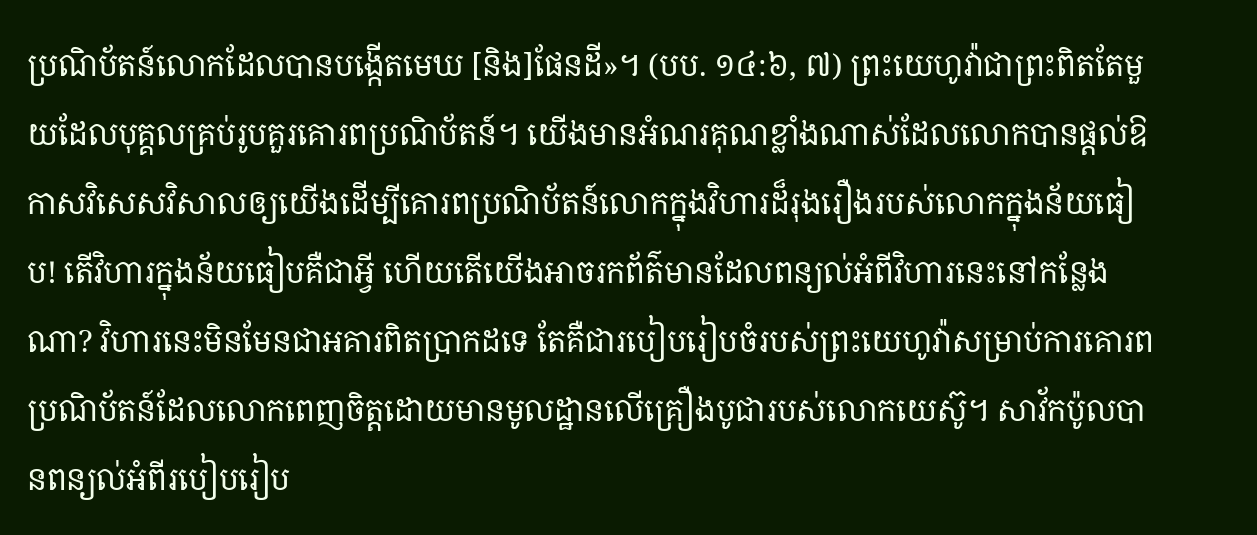ប្រណិប័តន៍លោកដែលបានបង្កើតមេឃ [និង]ផែនដី»។ (បប. ១៤:៦, ៧) ព្រះយេហូវ៉ាជាព្រះពិតតែមួយដែលបុគ្គលគ្រប់រូបគួរគោរពប្រណិប័តន៍។ យើងមានអំណរគុណខ្លាំងណាស់ដែលលោកបានផ្ដល់ឱកាសវិសេសវិសាលឲ្យយើងដើម្បីគោរពប្រណិប័តន៍លោកក្នុងវិហារដ៏រុងរឿងរបស់លោកក្នុងន័យធៀប! តើវិហារក្នុងន័យធៀបគឺជាអ្វី ហើយតើយើងអាចរកព័ត៌មានដែលពន្យល់អំពីវិហារនេះនៅកន្លែងណា? វិហារនេះមិនមែនជាអគារពិតប្រាកដទេ តែគឺជារបៀបរៀបចំរបស់ព្រះយេហូវ៉ាសម្រាប់ការគោរពប្រណិប័តន៍ដែលលោកពេញចិត្តដោយមានមូលដ្ឋានលើគ្រឿងបូជារបស់លោកយេស៊ូ។ សាវ័កប៉ូលបានពន្យល់អំពីរបៀបរៀប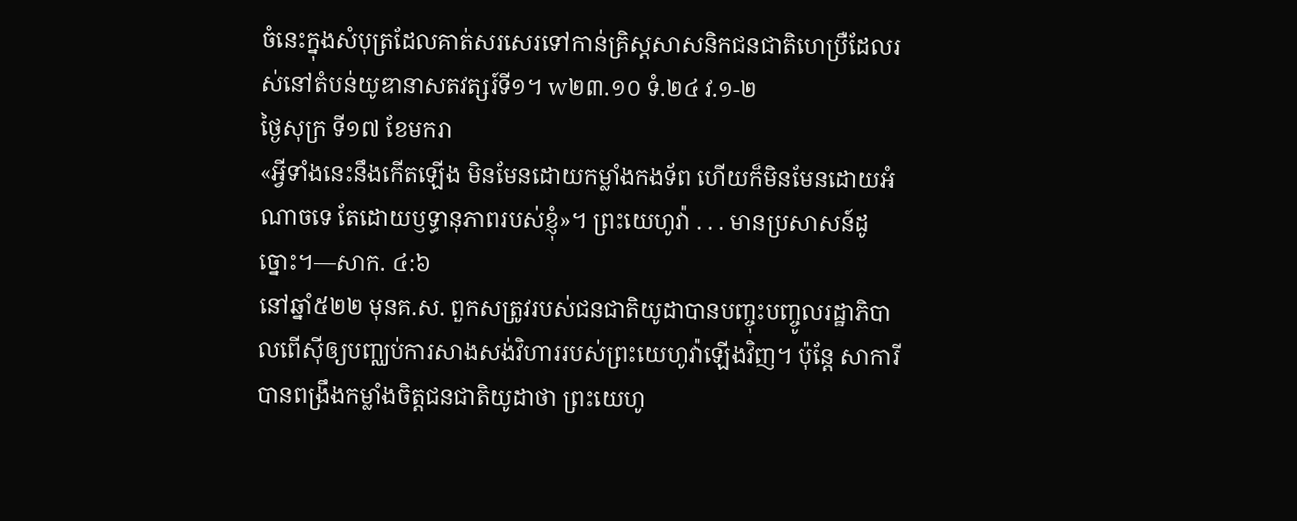ចំនេះក្នុងសំបុត្រដែលគាត់សរសេរទៅកាន់គ្រិស្តសាសនិកជនជាតិហេប្រឺដែលរស់នៅតំបន់យូឌានាសតវត្សរ៍ទី១។ w២៣.១០ ទំ.២៤ វ.១-២
ថ្ងៃសុក្រ ទី១៧ ខែមករា
«អ្វីទាំងនេះនឹងកើតឡើង មិនមែនដោយកម្លាំងកងទ័ព ហើយក៏មិនមែនដោយអំណាចទេ តែដោយឫទ្ធានុភាពរបស់ខ្ញុំ»។ ព្រះយេហូវ៉ា . . . មានប្រសាសន៍ដូច្នោះ។—សាក. ៤:៦
នៅឆ្នាំ៥២២ មុនគ.ស. ពួកសត្រូវរបស់ជនជាតិយូដាបានបញ្ចុះបញ្ចូលរដ្ឋាភិបាលពើស៊ីឲ្យបញ្ឈប់ការសាងសង់វិហាររបស់ព្រះយេហូវ៉ាឡើងវិញ។ ប៉ុន្តែ សាការីបានពង្រឹងកម្លាំងចិត្តជនជាតិយូដាថា ព្រះយេហូ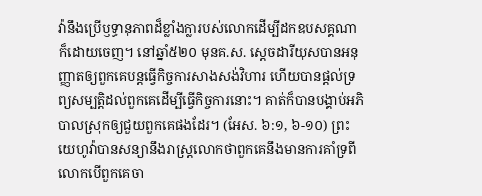វ៉ានឹងប្រើឫទ្ធានុភាពដ៏ខ្លាំងក្លារបស់លោកដើម្បីដកឧបសគ្គណាក៏ដោយចេញ។ នៅឆ្នាំ៥២០ មុនគ.ស. ស្ដេចដារីយុសបានអនុញ្ញាតឲ្យពួកគេបន្ដធ្វើកិច្ចការសាងសង់វិហារ ហើយបានផ្ដល់ទ្រព្យសម្បត្តិដល់ពួកគេដើម្បីធ្វើកិច្ចការនោះ។ គាត់ក៏បានបង្គាប់អភិបាលស្រុកឲ្យជួយពួកគេផងដែរ។ (អែស. ៦:១, ៦-១០) ព្រះយេហូវ៉ាបានសន្យានឹងរាស្ត្រលោកថាពួកគេនឹងមានការគាំទ្រពីលោកបើពួកគេចា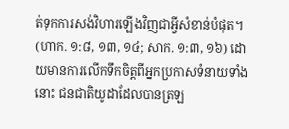ត់ទុកការសង់វិហារឡើងវិញជាអ្វីសំខាន់បំផុត។ (ហាក. ១:៨, ១៣, ១៤; សាក. ១:៣, ១៦) ដោយមានការលើកទឹកចិត្តពីអ្នកប្រកាសទំនាយទាំងនោះ ជនជាតិយូដាដែលបានត្រឡ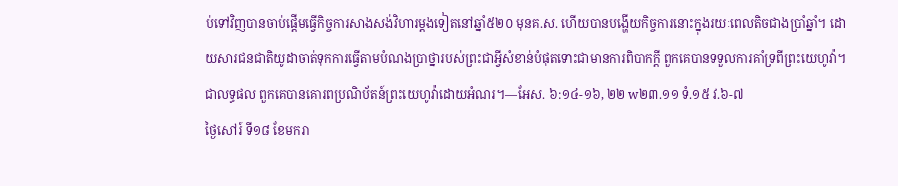ប់ទៅវិញបានចាប់ផ្ដើមធ្វើកិច្ចការសាងសង់វិហារម្ដងទៀតនៅឆ្នាំ៥២០ មុនគ.ស. ហើយបានបង្ហើយកិច្ចការនោះក្នុងរយៈពេលតិចជាងប្រាំឆ្នាំ។ ដោយសារជនជាតិយូដាចាត់ទុកការធ្វើតាមបំណងប្រាថ្នារបស់ព្រះជាអ្វីសំខាន់បំផុតទោះជាមានការពិបាកក្ដី ពួកគេបានទទួលការគាំទ្រពីព្រះយេហូវ៉ា។ ជាលទ្ធផល ពួកគេបានគោរពប្រណិប័តន៍ព្រះយេហូវ៉ាដោយអំណរ។—អែស. ៦:១៤-១៦, ២២ w២៣.១១ ទំ.១៥ វ.៦-៧
ថ្ងៃសៅរ៍ ទី១៨ ខែមករា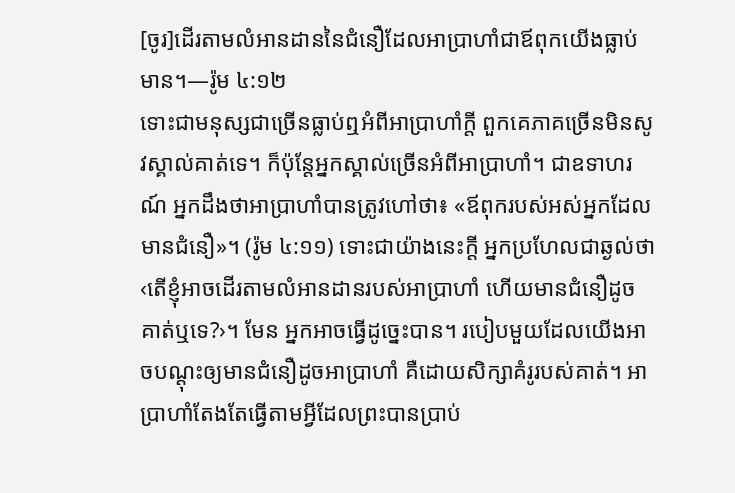[ចូរ]ដើរតាមលំអានដាននៃជំនឿដែលអាប្រាហាំជាឪពុកយើងធ្លាប់មាន។—រ៉ូម ៤:១២
ទោះជាមនុស្សជាច្រើនធ្លាប់ឮអំពីអាប្រាហាំក្ដី ពួកគេភាគច្រើនមិនសូវស្គាល់គាត់ទេ។ ក៏ប៉ុន្តែអ្នកស្គាល់ច្រើនអំពីអាប្រាហាំ។ ជាឧទាហរណ៍ អ្នកដឹងថាអាប្រាហាំបានត្រូវហៅថា៖ «ឪពុករបស់អស់អ្នកដែលមានជំនឿ»។ (រ៉ូម ៤:១១) ទោះជាយ៉ាងនេះក្ដី អ្នកប្រហែលជាឆ្ងល់ថា ‹តើខ្ញុំអាចដើរតាមលំអានដានរបស់អាប្រាហាំ ហើយមានជំនឿដូចគាត់ឬទេ?›។ មែន អ្នកអាចធ្វើដូច្នេះបាន។ របៀបមួយដែលយើងអាចបណ្ដុះឲ្យមានជំនឿដូចអាប្រាហាំ គឺដោយសិក្សាគំរូរបស់គាត់។ អាប្រាហាំតែងតែធ្វើតាមអ្វីដែលព្រះបានប្រាប់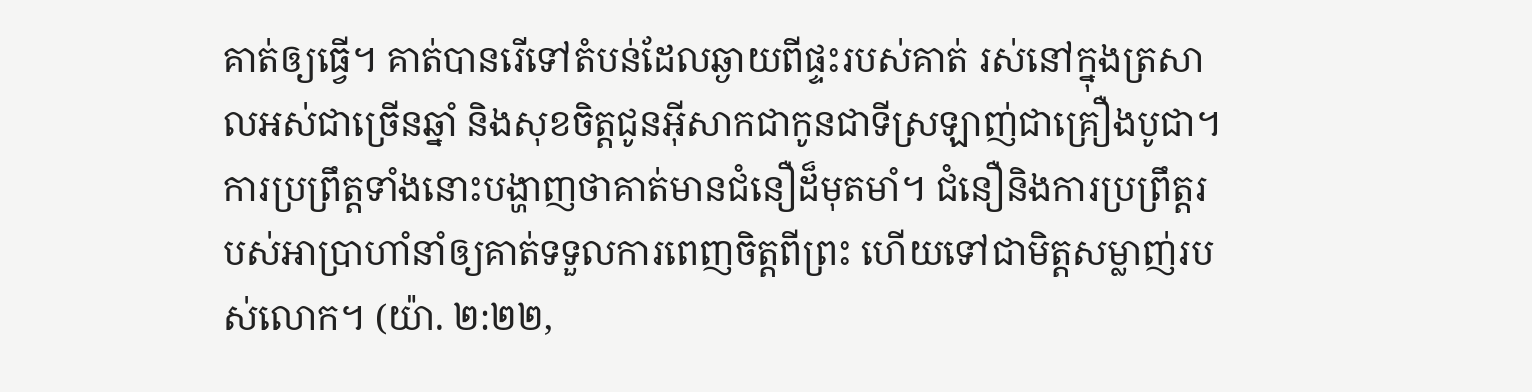គាត់ឲ្យធ្វើ។ គាត់បានរើទៅតំបន់ដែលឆ្ងាយពីផ្ទះរបស់គាត់ រស់នៅក្នុងត្រសាលអស់ជាច្រើនឆ្នាំ និងសុខចិត្តជូនអ៊ីសាកជាកូនជាទីស្រឡាញ់ជាគ្រឿងបូជា។ ការប្រព្រឹត្តទាំងនោះបង្ហាញថាគាត់មានជំនឿដ៏មុតមាំ។ ជំនឿនិងការប្រព្រឹត្តរបស់អាប្រាហាំនាំឲ្យគាត់ទទួលការពេញចិត្តពីព្រះ ហើយទៅជាមិត្តសម្លាញ់របស់លោក។ (យ៉ា. ២:២២,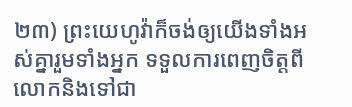២៣) ព្រះយេហូវ៉ាក៏ចង់ឲ្យយើងទាំងអស់គ្នារួមទាំងអ្នក ទទួលការពេញចិត្តពីលោកនិងទៅជា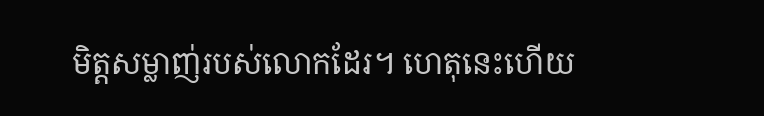មិត្តសម្លាញ់របស់លោកដែរ។ ហេតុនេះហើយ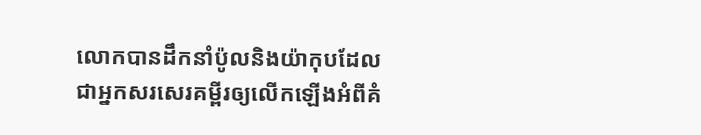លោកបានដឹកនាំប៉ូលនិងយ៉ាកុបដែលជាអ្នកសរសេរគម្ពីរឲ្យលើកឡើងអំពីគំ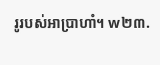រូរបស់អាប្រាហាំ។ w២៣.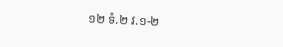១២ ទំ.២ វ.១-២